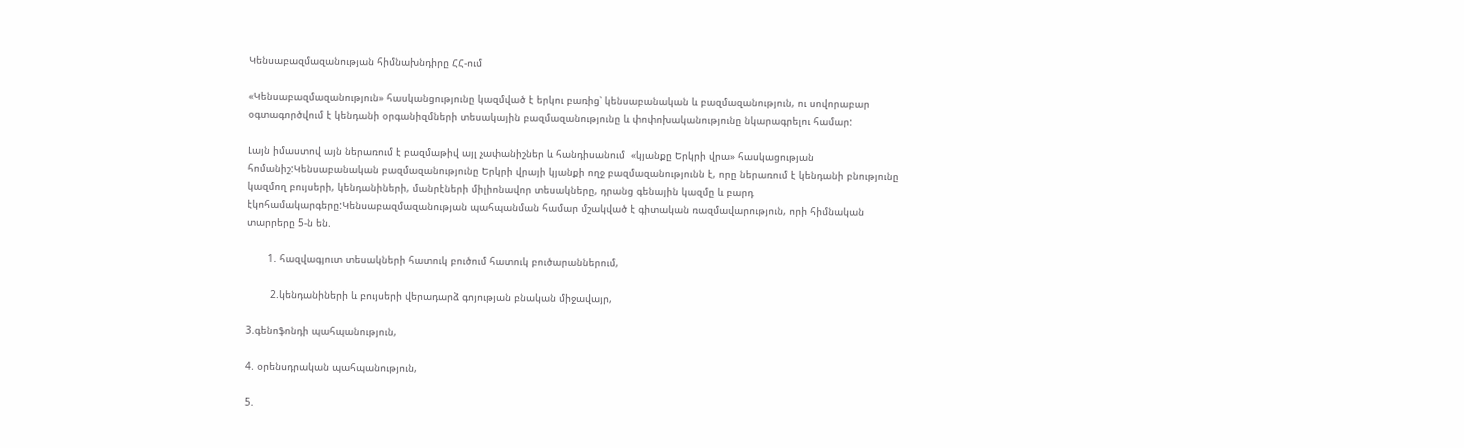Կենսաբազմազանության հիմնախնդիրը ՀՀ-ում

«Կենսաբազմազանություն» հասկանցությունը կազմված է երկու բառից՝ կենսաբանական և բազմազանություն, ու սովորաբար օգտագործվում է կենդանի օրգանիզմների տեսակային բազմազանությունը և փոփոխականությունը նկարագրելու համար:

Լայն իմաստով այն ներառում է բազմաթիվ այլ չափանիշներ և հանդիսանում  «կյանքը Երկրի վրա» հասկացության հոմանիշ:Կենսաբանական բազմազանությունը Երկրի վրայի կյանքի ողջ բազմազանությունն է, որը ներառում է կենդանի բնությունը կազմող բույսերի, կենդանիների, մանրէների միլիոնավոր տեսակները, դրանց գենային կազմը և բարդ էկոհամակարգերը:Կենսաբազմազանության պահպանման համար մշակված է գիտական ռազմավարություն, որի հիմնական տարրերը 5-ն են.

       1. հազվագյուտ տեսակների հատուկ բուծում հատուկ բուծարաններում,

        2.կենդանիների և բույսերի վերադարձ գոյության բնական միջավայր,

3.գենոֆոնդի պահպանություն,

4. օրենսդրական պահպանություն,

5.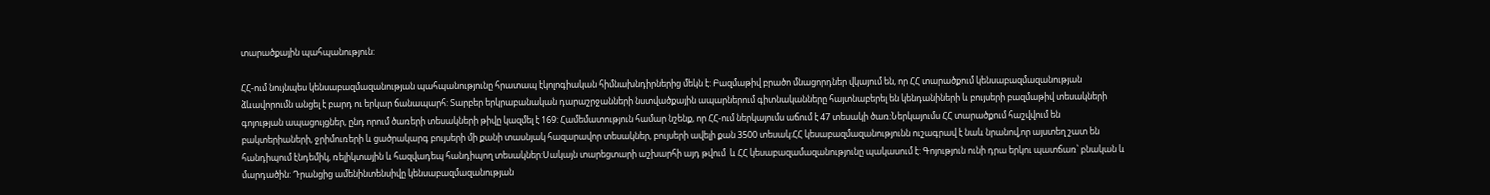տարածքային պահպանություն:

ՀՀ-ում նույնպես կենսաբազմազանության պահպանությունը հրատապ էկոլոգիական հիմնախնդիրներից մեկն է: Բազմաթիվ բրածո մնացորդներ վկայում են, որ ՀՀ տարածքում կենսաբազմազանության ձևավորումն անցել է բարդ ու երկար ճանապարհ: Տարբեր երկրաբանական դարաշրջանների նստվածքային ապարներում գիտնականները հայտնաբերել են կենդանիների և բույսերի բազմաթիվ տեսակների գոյության ապացույցներ, ընդ որում ծառերի տեսակների թիվը կազմել է 169: Համեմատություն համար նշենք, որ ՀՀ-ում ներկայումս աճում է 47 տեսակի ծառ:Ներկայումս ՀՀ տարածքում հաշվվում են բակտերիաների, ջրիմուռերի և ցածրակարգ բույսերի մի քանի տասնյակ հազարավոր տեսակներ, բույսերի ավելի քան 3500 տեսակ:ՀՀ կեսաբազմազանությունն ուշագրավ է նաև նրանով,որ այստեղ շատ են հանդիպում էնդեմիկ, ռելիկտային և հազվադեպ հանդիպող տեսակներ:Սակայն տարեցտարի աշխարհի այդ թվում  և ՀՀ կեսաբազամազանությունը պակասում է: Գոյություն ունի դրա երկու պատճառ՝ բնական և մարդածին: Դրանցից ամենինտենսիվը կենսաբազմազանության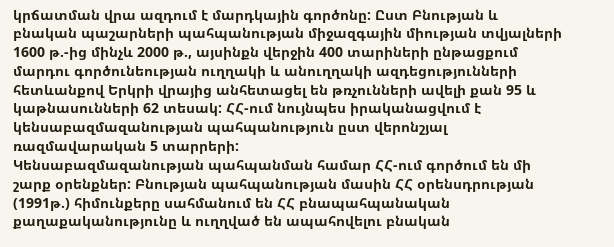կրճատման վրա ազդում է մարդկային գործոնը: Ըստ Բնության և բնական պաշարների պահպանության միջազգային միության տվյալների 1600 թ.-ից մինչև 2000 թ., այսինքն վերջին 400 տարիների ընթացքում մարդու գործունեության ուղղակի և անուղղակի ազդեցությունների հետևանքով Երկրի վրայից անհետացել են թռչունների ավելի քան 95 և կաթնասունների 62 տեսակ: ՀՀ-ում նույնպես իրականացվում է կենսաբազմազանության պահպանություն ըստ վերոնշյալ ռազմավարական 5 տարրերի:
Կենսաբազմազանության պահպանման համար ՀՀ-ում գործում են մի շարք օրենքներ: Բնության պահպանության մասին ՀՀ օրենսդրության (1991թ.) հիմունքերը սահմանում են ՀՀ բնապահպանական քաղաքականությունը և ուղղված են ապահովելու բնական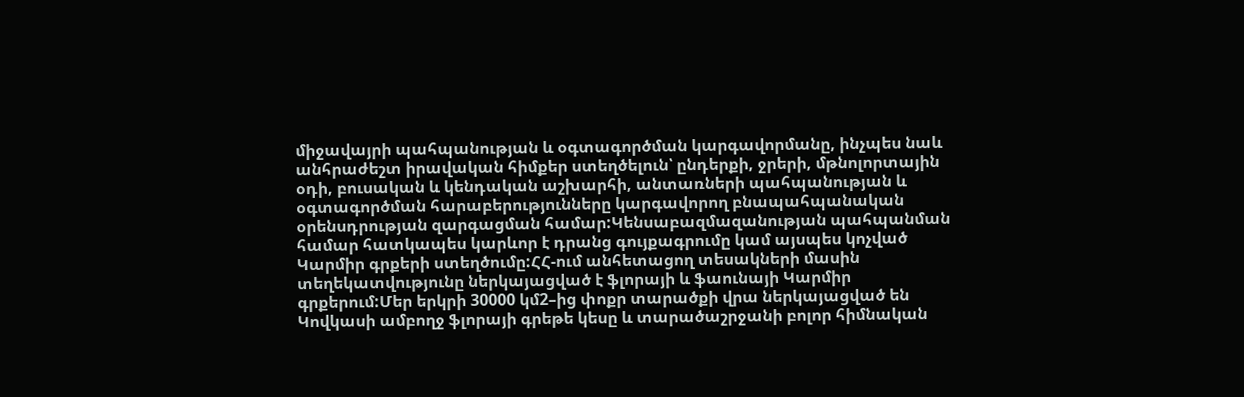միջավայրի պահպանության և օգտագործման կարգավորմանը, ինչպես նաև անհրաժեշտ իրավական հիմքեր ստեղծելուն՝ ընդերքի, ջրերի, մթնոլորտային օդի, բուսական և կենդական աշխարհի, անտառների պահպանության և օգտագործման հարաբերությունները կարգավորող բնապահպանական օրենսդրության զարգացման համար:Կենսաբազմազանության պահպանման համար հատկապես կարևոր է դրանց գույքագրումը կամ այսպես կոչված Կարմիր գրքերի ստեղծումը:ՀՀ-ում անհետացող տեսակների մասին տեղեկատվությունը ներկայացված է ֆլորայի և ֆաունայի Կարմիր գրքերում:Մեր երկրի 30000 կմ2–ից փոքր տարածքի վրա ներկայացված են Կովկասի ամբողջ ֆլորայի գրեթե կեսը և տարածաշրջանի բոլոր հիմնական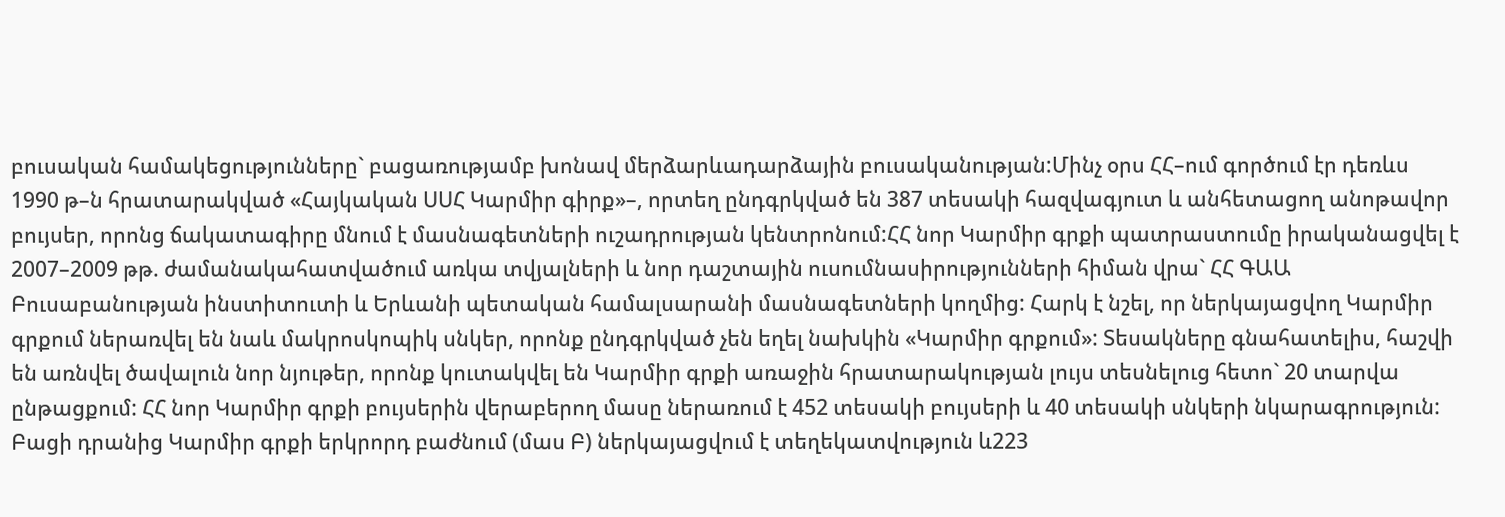բուսական համակեցությունները` բացառությամբ խոնավ մերձարևադարձային բուսականության:Մինչ օրս ՀՀ–ում գործում էր դեռևս 1990 թ–ն հրատարակված «Հայկական ՍՍՀ Կարմիր գիրք»–, որտեղ ընդգրկված են 387 տեսակի հազվագյուտ և անհետացող անոթավոր բույսեր, որոնց ճակատագիրը մնում է մասնագետների ուշադրության կենտրոնում:ՀՀ նոր Կարմիր գրքի պատրաստումը իրականացվել է 2007–2009 թթ. ժամանակահատվածում առկա տվյալների և նոր դաշտային ուսումնասիրությունների հիման վրա` ՀՀ ԳԱԱ Բուսաբանության ինստիտուտի և Երևանի պետական համալսարանի մասնագետների կողմից: Հարկ է նշել, որ ներկայացվող Կարմիր գրքում ներառվել են նաև մակրոսկոպիկ սնկեր, որոնք ընդգրկված չեն եղել նախկին «Կարմիր գրքում»: Տեսակները գնահատելիս, հաշվի են առնվել ծավալուն նոր նյութեր, որոնք կուտակվել են Կարմիր գրքի առաջին հրատարակության լույս տեսնելուց հետո` 20 տարվա ընթացքում: ՀՀ նոր Կարմիր գրքի բույսերին վերաբերող մասը ներառում է 452 տեսակի բույսերի և 40 տեսակի սնկերի նկարագրություն: Բացի դրանից Կարմիր գրքի երկրորդ բաժնում (մաս Բ) ներկայացվում է տեղեկատվություն և223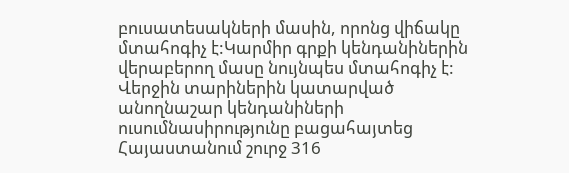բուսատեսակների մասին, որոնց վիճակը մտահոգիչ է:Կարմիր գրքի կենդանիներին վերաբերող մասը նույնպես մտահոգիչ է: Վերջին տարիներին կատարված անողնաշար կենդանիների ուսումնասիրությունը բացահայտեց Հայաստանում շուրջ 316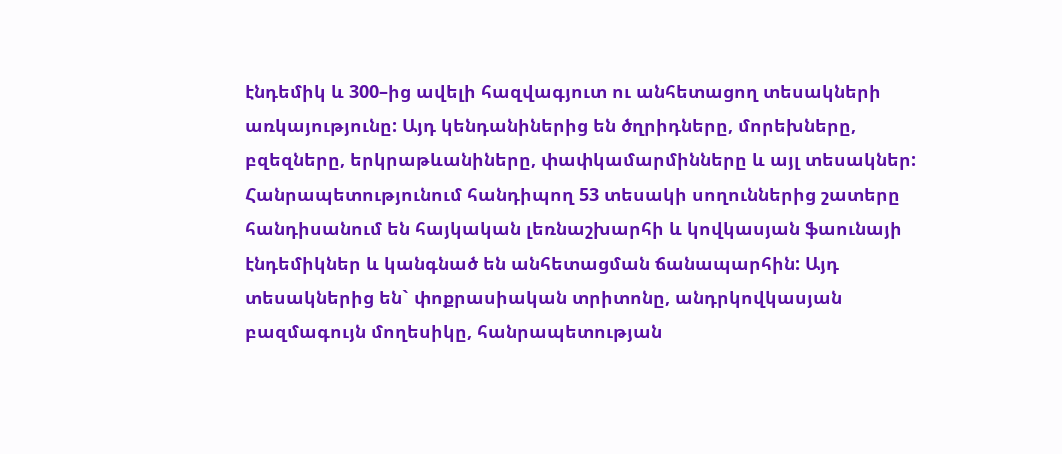էնդեմիկ և 300–ից ավելի հազվագյուտ ու անհետացող տեսակների առկայությունը: Այդ կենդանիներից են ծղրիդները, մորեխները, բզեզները, երկրաթևանիները, փափկամարմինները և այլ տեսակներ: Հանրապետությունում հանդիպող 53 տեսակի սողուններից շատերը հանդիսանում են հայկական լեռնաշխարհի և կովկասյան ֆաունայի էնդեմիկներ և կանգնած են անհետացման ճանապարհին: Այդ տեսակներից են` փոքրասիական տրիտոնը, անդրկովկասյան բազմագույն մողեսիկը, հանրապետության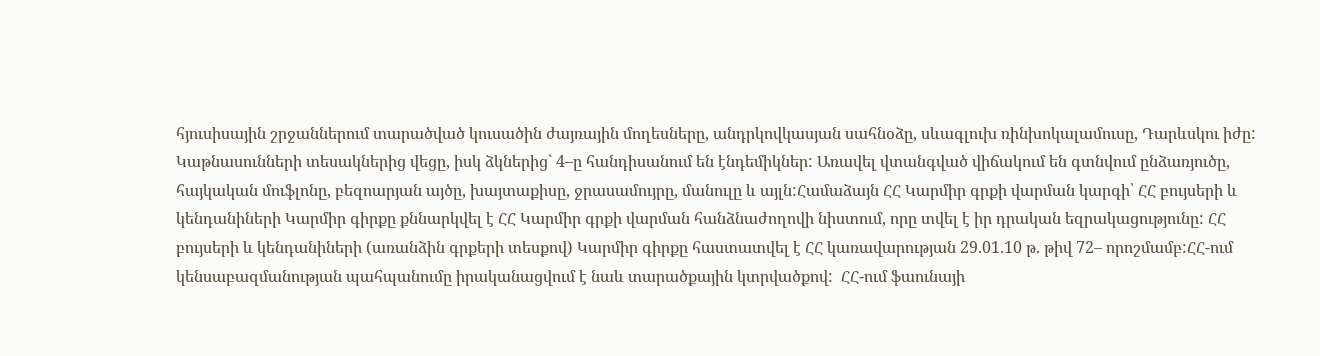հյուսիսային շրջաններում տարածված կուսածին ժայռային մողեսները, անդրկովկասյան սահնօձը, սևագլուխ ռինխոկալամուսը, Դարևսկու իժը: Կաթնասունների տեսակներից վեցը, իսկ ձկներից` 4–ը հանդիսանում են էնդեմիկներ: Առավել վտանգված վիճակում են գտնվում ընձառյուծը, հայկական մուֆլոնը, բեզոարյան այծը, խայտաքիսը, ջրասամույրը, մանուլը և այլն:Համաձայն ՀՀ Կարմիր գրքի վարման կարգի՝ ՀՀ բույսերի և կենդանիների Կարմիր գիրքը քննարկվել է ՀՀ Կարմիր գրքի վարման հանձնաժողովի նիստում, որը տվել է իր դրական եզրակացությունը: ՀՀ բույսերի և կենդանիների (առանձին գրքերի տեսքով) Կարմիր գիրքը հաստատվել է ՀՀ կառավարության 29.01.10 թ. թիվ 72– որոշմամբ:ՀՀ-ում կենսաբազմանության պահպանումը իրականացվում է նաև տարածքային կտրվածքով:  ՀՀ-ում ֆաունայի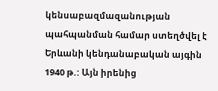կենսաբազմազանության պահպանման համար ստեղծվել է Երևանի կենդանաբական այգին 1940 թ.: Այն իրենից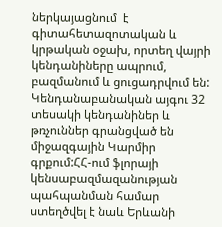ներկայացնում  է գիտահետազոտական և կրթական օջախ, որտեղ վայրի կենդանիները ապրում, բազմանում և ցուցադրվում են: Կենդանաբանական այգու 32 տեսակի կենդանիներ և թռչուններ գրանցված են միջազգային Կարմիր գրքում:ՀՀ-ում ֆլորայի կենսաբազմազանության պահպանման համար ստեղծվել է նաև Երևանի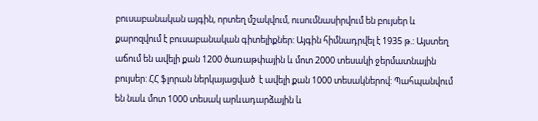բուսաբանական այգին, որտեղ մշակվում, ուսումնասիրվում են բույսեր և քարոզվում է բուսաբանական գիտելիքներ: Այգին հիմնադրվել է 1935 թ.: Այստեղ աճում են ավելի քան 1200 ծառաթփային և մոտ 2000 տեսակի ջերմատնային բույսեր: ՀՀ ֆլորան ներկայացված  է ավելի քան 1000 տեսակներով: Պահպանվում են նաև մոտ 1000 տեսակ արևադարձային և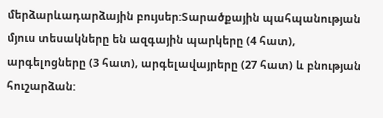մերձարևադարձային բույսեր:Տարածքային պահպանության մյուս տեսակները են ազգային պարկերը (4 հատ), արգելոցները (3 հատ), արգելավայրերը (27 հատ) և բնության հուշարձան: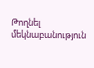Թողնել մեկնաբանություն